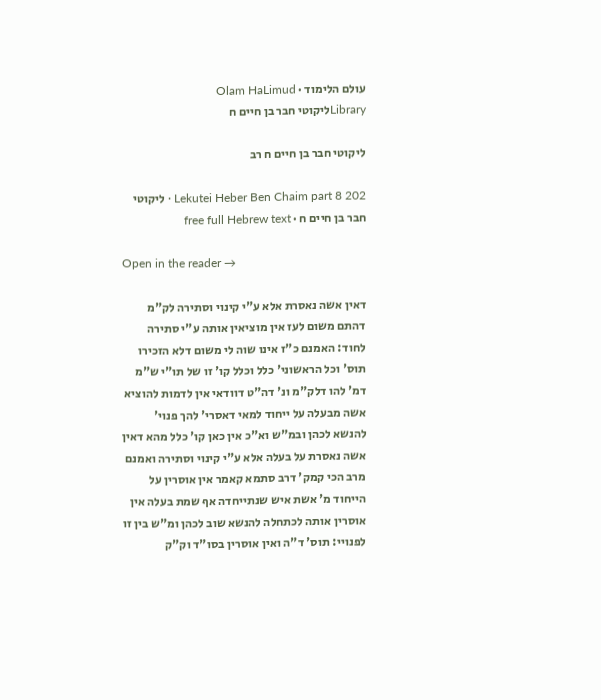עולם הלימוד · Olam HaLimud
Libraryליקוטי חבר בן חיים ח

ליקוטי חבר בן חיים ח רב

Lekutei Heber Ben Chaim part 8 202 · ליקוטי חבר בן חיים ח · free full Hebrew text

Open in the reader →

דאין אשה נאסרת אלא ע"י קינוי וסתירה לק"מ דהתם משום לעז אין מוציאין אותה ע"י סתירה לחוד: האמנם כ"ז אינו שוה לי משום דלא הזכירו תוס' וכל הראשוני' כלל וכלל קו' זו של תו"י ש"מ דמ' להו דלק"מ ונ' דה"ט דוודאי אין לדמות להוציא אשה מבעלה על ייחוד למאי דאסרי' להך פנוי' להנשא לכהן ובמ"ש וא"כ אין כאן קו' כלל מהא דאין אשה נאסרת על בעלה אלא ע"י קינוי וסתירה ואמנם מרב הכי קמק' דרב סתמא קאמר אין אוסרין על הייחוד מ' אשת איש שנתייחדה אף שמת בעלה אין אוסרין אותה לכתחלה להנשא שוב לכהן ומ"ש בין זו לפנויי: תוס' ד"ה ואין אוסרין בסו"ד וק"ק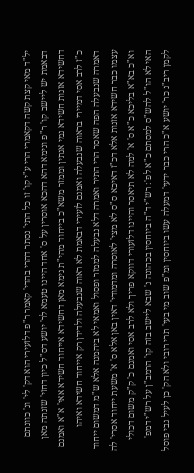יל"ד מאי קצת קשה דקאמרי הרי ע"י קו' זו כל התי' נסתר דהרי בהדי' קאמר ר"פ דלזעירי הוא דק' לי' ונ' כוונתם דבאמת יש ליישב קו' ר"פ ונימא דהא דהכא אוסרין על ס' אחד היינו טעמא לר' יושע דס"ל כיון דחזי' שזנתה מאן דחשידא אזנות חשידא נמי אנתין וממזר משא"כ בייחוד מהי"ת נימא מאן דחשידא אייחוד חשידא אאי' א"א ואמנם כ"ז לרב אסי דמיירי בראוה שנבעלה ואמנם לזעירי דבאמת לא ראוה שנבעלה ולדידן רק אייחוד חשידא ואיהו דאמרה שנבעלה הפה שאסר הרי התיר ואמרה דלא נבעלה לממזר ופסול ואמאי לא ביהמנה אלא ש"מ דמשום ייחוד עצמו כבר חשידא אזנות אלא דכ"ז דאיכא ס"ס לא מצי' לאוסרה ומדמודי' דאין באן אלא ס' א' משעת ייחוד אסרי' לה וא"כ בא"א בליכא כ"א ס' א' למה לא תיאסר והיינו דלזעורי דווקא פריך ולא לרב אסי ואמנם כ' ק"ק משום דכולי האי לא הו"ל להש"ס למסתם כ"א לפ': רש"י ד"ה ביוחסין בכהונה נ' שבא ליישב בזה קו' הרמב"ן על רש"י דמפ' לקמן ריב"נ כר' יושע א"כ הרי כבר ידעי' דמעלה עשו ביוחסין ומ"פ שוב מי בעי' תרי רובי ולא הק' כן לעיל גבי פוסל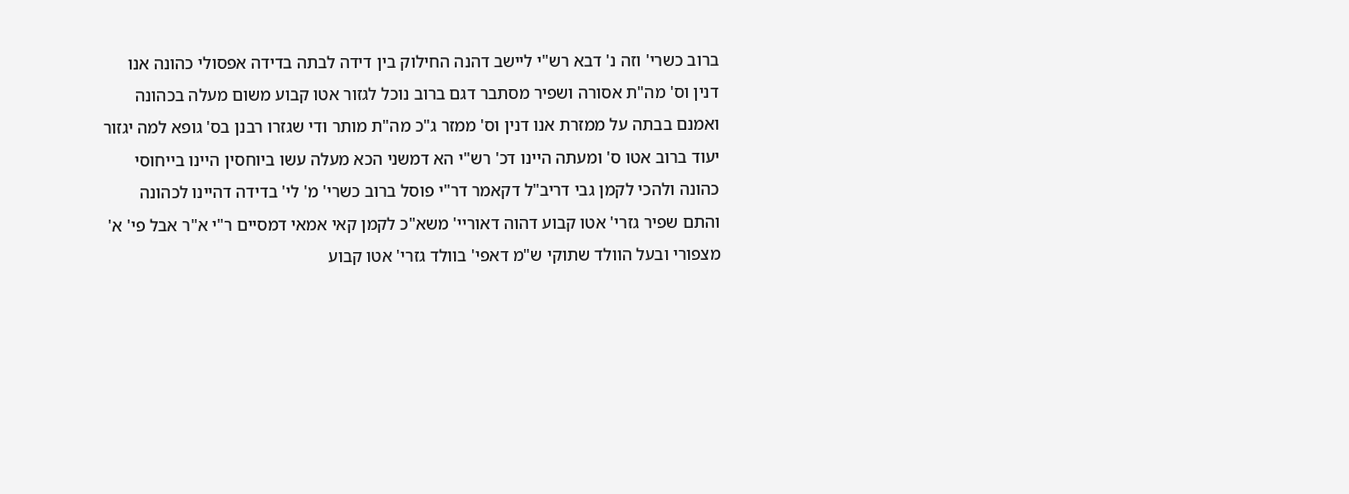ברוב כשרי' וזה נ' דבא רש"י ליישב דהנה החילוק בין דידה לבתה בדידה אפסולי כהונה אנו דנין וס' מה"ת אסורה ושפיר מסתבר דגם ברוב נוכל לגזור אטו קבוע משום מעלה בכהונה ואמנם בבתה על ממזרת אנו דנין וס' ממזר ג"כ מה"ת מותר ודי שגזרו רבנן בס' גופא למה יגזור יעוד ברוב אטו ס' ומעתה היינו דכ' רש"י הא דמשני הכא מעלה עשו ביוחסין היינו בייחוסי כהונה ולהכי לקמן גבי דריב"ל דקאמר דר"י פוסל ברוב כשרי' מ' לי' בדידה דהיינו לכהונה והתם שפיר גזרי' אטו קבוע דהוה דאוריי' משא"כ לקמן קאי אמאי דמסיים ר"י א"ר אבל פי' א' מצפורי ובעל הוולד שתוקי ש"מ דאפי' בוולד גזרי' אטו קבוע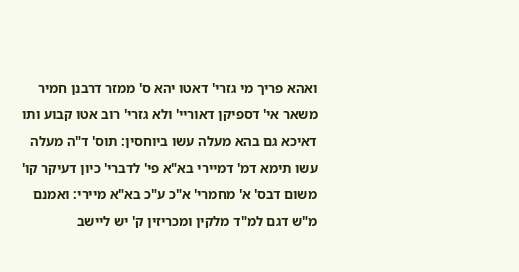ואהא פריך מי גזרי' דאטו יהא ס' ממזר דרבנן חמיר משאר אי' דספיקן דאוריי' ולא גזרי' רוב אטו קבוע ותו דאיכא גם בהא מעלה עשו ביוחסין: תוס' ד"ה מעלה עשו תימא דמ' דמיירי בא"א פי' לדברי' כיון דעיקר קו' משום דבס' א' מחמרי' א"כ ע"כ בא"א מיירי: ואמנם מ"ש דגם למ"ד מלקין ומכריזין ק' יש ליישב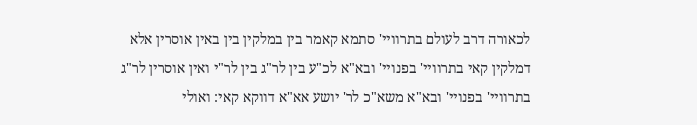לכאורה דרב לעולם בתרוויי' סתמא קאמר בין במלקין בין באין אוסרין אלא דמלקין קאי בתרוויי' בפנויי' ובא"א לכ"ע בין לר"ג בין לר"י ואין אוסרין לר"ג בתרוויי' בפנויי' ובא"א משא"כ לר' יושע אא"א דווקא קאי: ואולי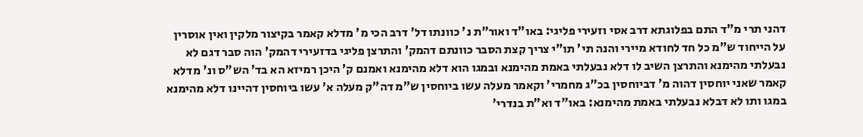דהני תרי מ"ד התם בפלוגתא דרב אסי וזעירי פליגי: באו"ד ואור"ת נ' כוונתו דל' דרב הכי מ' מדלא קאמר בקיצור מלקין ואין אוסרין על הייחוד ש"מ כל חד לחודא מיירי והנה תי' תו"י צריך קצת הסבר כוונתם דהמק' והתרצן פליגי בדזעירי דהמק' הוה סבר דגם לא נבעלתי מהימנא והתרצן השיב לו דלא נבעלתי באמת מהימנא ובמגו הוא דלא מהימנא ואמנם ק' היכן רמיזא הא בד' הש"ס ונ' מדלא קאמר שאני יוחסין דהוה מ' דביוחסין בכ"ג מחמרי' וקאמר מעלה עשו ביוחסין ש"מ דה"ק מעלה א' עשו ביוחסין דהיינו דלא מהימנא במגו ותו לא דבלא נבעלתי באמת מהימנא: באו"ד וא"ת בנדרי'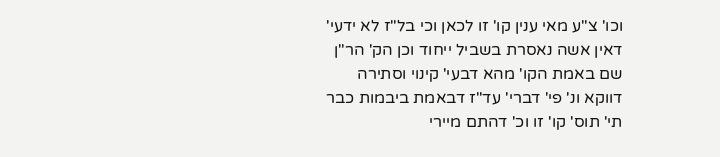וכו' צ"ע מאי ענין קו' זו לכאן וכי בל"ז לא ידעי' דאין אשה נאסרת בשביל ייחוד וכן הק' הר"ן שם באמת הקו' מהא דבעי' קינוי וסתירה דווקא ונ' פי' דברי' עד"ז דבאמת ביבמות כבר תי' תוס' קו' זו וכ' דהתם מיירי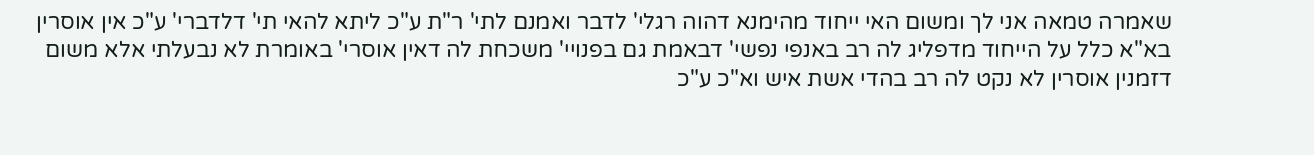שאמרה טמאה אני לך ומשום האי ייחוד מהימנא דהוה רגלי' לדבר ואמנם לתי' ר"ת ע"כ ליתא להאי תי' דלדברי' ע"כ אין אוסרין בא"א כלל על הייחוד מדפליג לה רב באנפי נפשי' דבאמת גם בפנויי' משכחת לה דאין אוסרי' באומרת לא נבעלתי אלא משום דזמנין אוסרין לא נקט לה רב בהדי אשת איש וא"כ ע"כ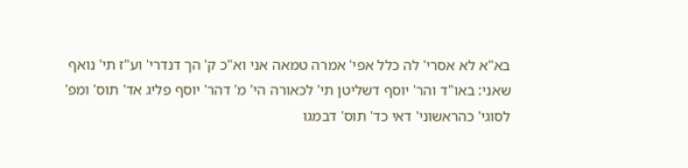בא"א לא אסרי' לה כלל אפי' אמרה טמאה אני וא"כ ק' הך דנדרי' וע"ז תי' נואף שאני: באו"ד והר' יוסף דשליטן תי' לכאורה הי' מ' דהר' יוסף פליג אד' תוס' ומפ' לסוגי' כהראשוני' דאי כד' תוס' דבמגו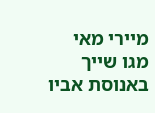מיירי מאי מגו שייך באנוסת אביו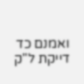ואמנם כד דייקת ל"ק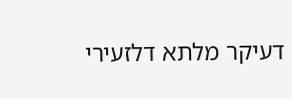דעיקר מלתא דלזעירי